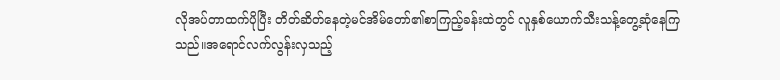လိုအပ်တာထက်ပိုပြီး တိတ်ဆိတ်နေတဲ့မင်အိမ်တော်၏စာကြည့်ခန်းထဲတွင် လူနှစ်ယောက်သီးသန့်တွေ့ဆုံနေကြသည်။အရောင်လက်လွန်းလှသည့်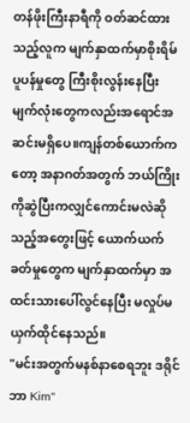တန်ဖိုးကြီးနာရီကို ဝတ်ဆင်ထားသည့်လူက မျက်နှာထက်မှာစိုးရိမ်ပူပန်မှုတွေ ကြီးစိုးလွန်းနေပြီး မျက်လုံးတွေကလည်းအရောင်အဆင်းမရှိပေ။ကျန်တစ်ယောက်ကတော့ အနာဂတ်အတွက် ဘယ်ကြိုးကိုဆွဲပြီးကလျှင်ကောင်းမလဲဆိုသည့်အတွေးဖြင့် ယောက်ယက်ခတ်မှုတွေက မျက်နှာထက်မှာ အထင်းသားပေါ်လွင်နေပြီး မလှုပ်မယှက်ထိုင်နေသည်။
"မင်းအတွက်မနစ်နာစေရဘူး ဒရိုင်ဘာ Kim"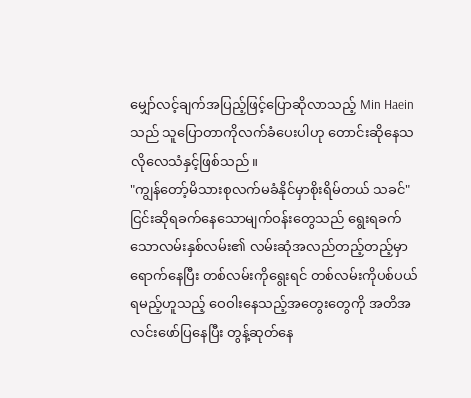မျှော်လင့်ချက်အပြည့်ဖြင့်ပြောဆိုလာသည့် Min Haein သည် သူပြောတာကိုလက်ခံပေးပါဟု တောင်းဆိုနေသလိုလေသံနှင့်ဖြစ်သည်။
"ကျွန်တော့်မိသားစုလက်မခံနိုင်မှာစိုးရိမ်တယ် သခင်"
ငြင်းဆိုရခက်နေသောမျက်ဝန်းတွေသည် ရွေးရခက်သောလမ်းနှစ်လမ်း၏ လမ်းဆုံအလည်တည့်တည့်မှာရောက်နေပြီး တစ်လမ်းကိုရွေးရင် တစ်လမ်းကိုပစ်ပယ်ရမည့်ဟူသည့် ဝေဝါးနေသည့်အတွေးတွေကို အတိအလင်းဖော်ပြနေပြီး တွန့်ဆုတ်နေ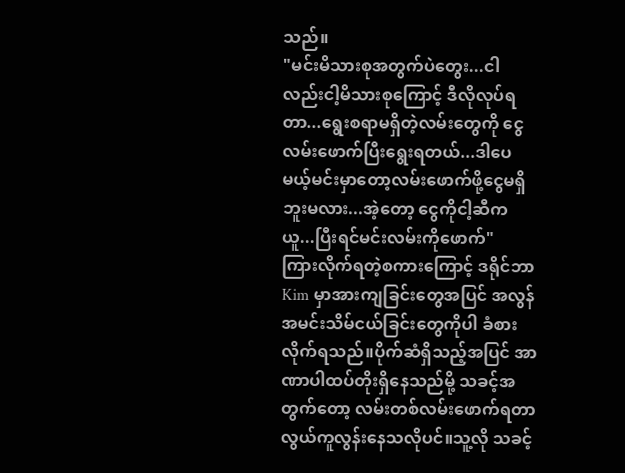သည်။
"မင်းမိသားစုအတွက်ပဲတွေး...ငါလည်းငါ့မိသားစုကြောင့် ဒီလိုလုပ်ရတာ...ရွေးစရာမရှိတဲ့လမ်းတွေကို ငွေလမ်းဖောက်ပြီးရွေးရတယ်...ဒါပေမယ့်မင်းမှာတော့လမ်းဖောက်ဖို့ငွေမရှိဘူးမလား...အဲ့တော့ ငွေကိုငါ့ဆီကယူ...ပြီးရင်မင်းလမ်းကိုဖောက်"
ကြားလိုက်ရတဲ့စကားကြောင့် ဒရိုင်ဘာ Kim မှာအားကျခြင်းတွေအပြင် အလွန်အမင်းသိမ်ငယ်ခြင်းတွေကိုပါ ခံစားလိုက်ရသည်။ပိုက်ဆံရှိသည့်အပြင် အာဏာပါထပ်တိုးရှိနေသည်မို့ သခင့်အတွက်တော့ လမ်းတစ်လမ်းဖောက်ရတာလွယ်ကူလွန်းနေသလိုပင်။သူ့လို သခင့်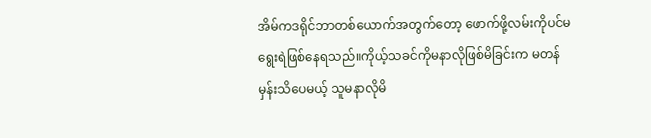အိမ်ကဒရိုင်ဘာတစ်ယောက်အတွက်တော့ ဖောက်ဖို့လမ်းကိုပင်မရွေးရဲဖြစ်နေရသည်။ကိုယ့်သခင်ကိုမနာလိုဖြစ်မိခြင်းက မတန်မှန်းသိပေမယ့် သူမနာလိုမိ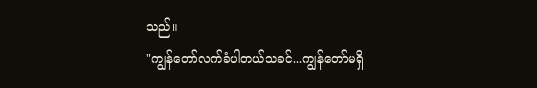သည်။
"ကျွန်တော်လက်ခံပါတယ်သခင်...ကျွန်တော်မရှိ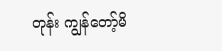တုန်း ကျွန်တော့်မိ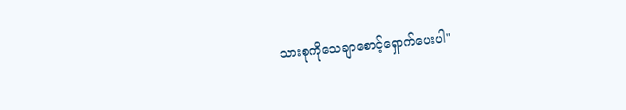သားစုကိုသေချာစောင့်ရှောက်ပေးပါ"